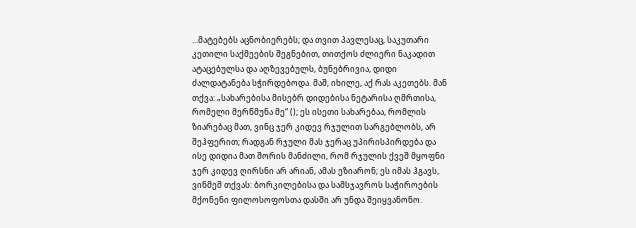...მატებებს აცნობიერებს; და თვით პავლესაც, საკუთარი კეთილი საქმეების შეგნებით, თითქოს ძლიერი ნაკადით ატაცებულსა და აღზევებულს, ბუნებრივია, დიდი ძალდატანება სჭირდებოდა. მაშ, იხილე, აქ რას აკეთებს. მან თქვა: „სახარებისა მისებრ დიდებისა ნეტარისა ღმრთისა, რომელი მერწმუნა მე“ (); ეს ისეთი სახარებაა, რომლის ზიარებაც მათ, ვინც ჯერ კიდევ რჯულით სარგებლობს, არ შეჰფერით; რადგან რჯული მას ჯერაც უპირისპირდება და ისე დიდია მათ შორის მანძილი, რომ რჯულის ქვეშ მყოფნი ჯერ კიდევ ღირსნი არ არიან, ამას ეზიარონ; ეს იმას ჰგავს, ვინმემ თქვას: ბორკილებისა და სამსჯავროს საჭიროების მქონენი ფილოსოფოსთა დასში არ უნდა შეიყვანონო.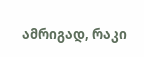ამრიგად, რაკი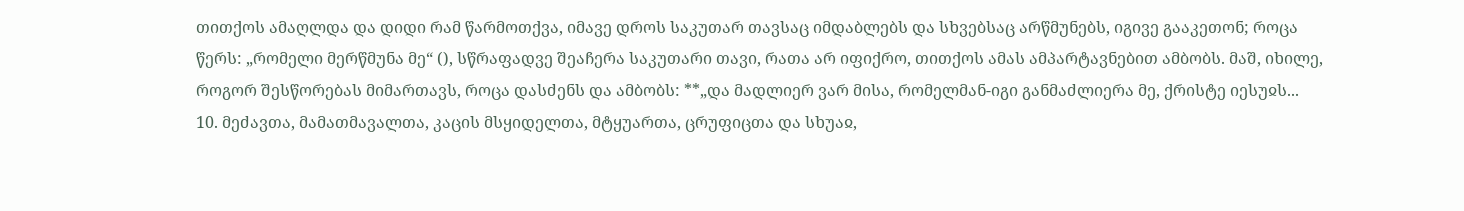თითქოს ამაღლდა და დიდი რამ წარმოთქვა, იმავე დროს საკუთარ თავსაც იმდაბლებს და სხვებსაც არწმუნებს, იგივე გააკეთონ; როცა წერს: „რომელი მერწმუნა მე“ (), სწრაფადვე შეაჩერა საკუთარი თავი, რათა არ იფიქრო, თითქოს ამას ამპარტავნებით ამბობს. მაშ, იხილე, როგორ შესწორებას მიმართავს, როცა დასძენს და ამბობს: **„და მადლიერ ვარ მისა, რომელმან-იგი განმაძლიერა მე, ქრისტე იესუჲს...
10. მეძავთა, მამათმავალთა, კაცის მსყიდელთა, მტყუართა, ცრუფიცთა და სხუაჲ,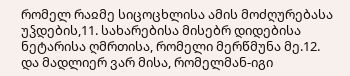რომელ რაჲმე სიცოცხლისა ამის მოძღურებასა უჴდების,11. სახარებისა მისებრ დიდებისა ნეტარისა ღმრთისა, რომელი მერწმუნა მე.12. და მადლიერ ვარ მისა, რომელმან-იგი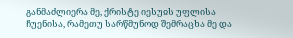განმაძლიერა მე, ქრისტე იესუჲს უფლისა ჩუენისა, რამეთუ სარწმუნოდ შემრაცხა მე და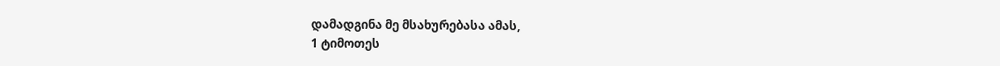დამადგინა მე მსახურებასა ამას,
1 ტიმოთეს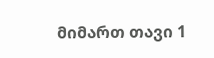მიმართ თავი 1